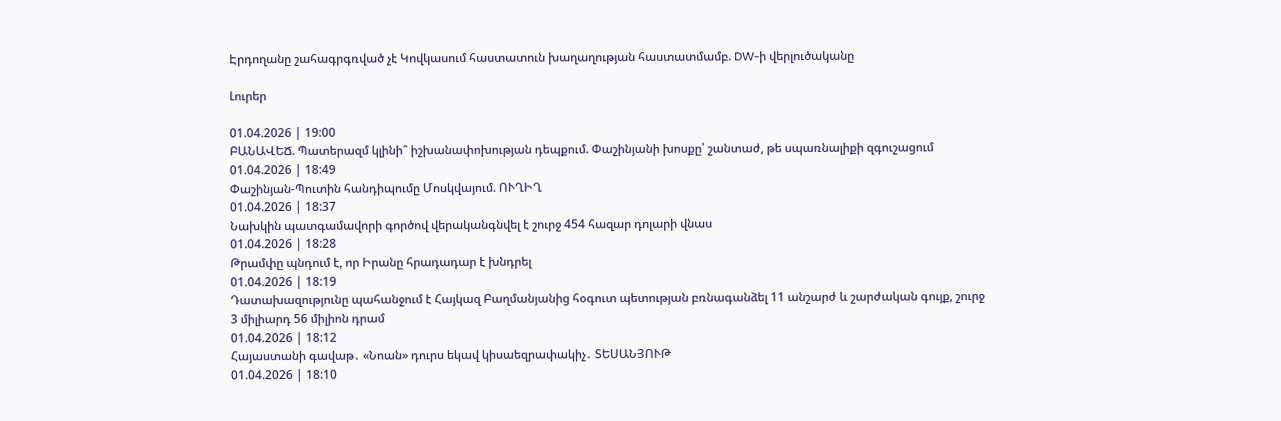Էրդողանը շահագրգռված չէ Կովկասում հաստատուն խաղաղության հաստատմամբ. DW-ի վերլուծականը

Լուրեր

01.04.2026 | 19:00
ԲԱՆԱՎԵՃ. Պատերազմ կլինի՞ իշխանափոխության դեպքում. Փաշինյանի խոսքը՝ շանտաժ, թե սպառնալիքի զգուշացում
01.04.2026 | 18:49
Փաշինյան-Պուտին հանդիպումը Մոսկվայում. ՈՒՂԻՂ
01.04.2026 | 18:37
Նախկին պատգամավորի գործով վերականգնվել է շուրջ 454 հազար դոլարի վնաս
01.04.2026 | 18:28
Թրամփը պնդում է, որ Իրանը հրադադար է խնդրել
01.04.2026 | 18:19
Դատախազությունը պահանջում է Հայկազ Բաղմանյանից հօգուտ պետության բռնագանձել 11 անշարժ և շարժական գույք, շուրջ 3 միլիարդ 56 միլիոն դրամ
01.04.2026 | 18:12
Հայաստանի գավաթ․ «Նոան» դուրս եկավ կիսաեզրափակիչ․ ՏԵՍԱՆՅՈՒԹ
01.04.2026 | 18:10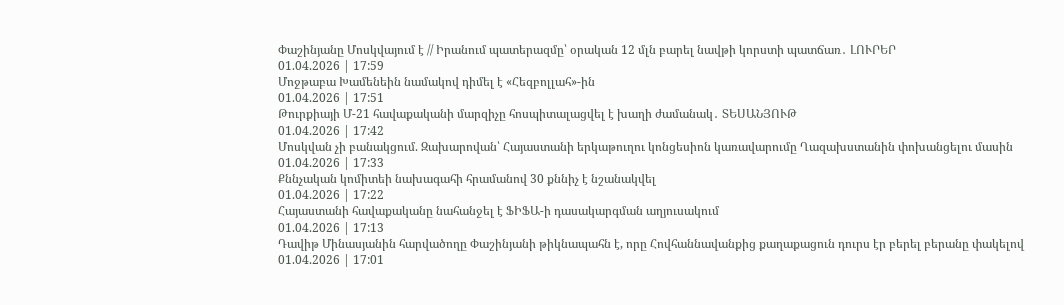Փաշինյանը Մոսկվայում է // Իրանում պատերազմը՝ օրական 12 մլն բարել նավթի կորստի պատճառ․ ԼՈՒՐԵՐ
01.04.2026 | 17:59
Մոջթաբա Խամենեին նամակով դիմել է «Հեզբոլլահ»-ին
01.04.2026 | 17:51
Թուրքիայի Մ-21 հավաքականի մարզիչը հոսպիտալացվել է խաղի ժամանակ․ ՏԵՍԱՆՅՈՒԹ
01.04.2026 | 17:42
Մոսկվան չի բանակցում. Զախարովան՝ Հայաստանի երկաթուղու կոնցեսիոն կառավարումը Ղազախստանին փոխանցելու մասին
01.04.2026 | 17:33
Քննչական կոմիտեի նախագահի հրամանով 30 քննիչ է նշանակվել
01.04.2026 | 17:22
Հայաստանի հավաքականը նահանջել է ՖԻՖԱ-ի դասակարգման աղյուսակում
01.04.2026 | 17:13
Դավիթ Մինասյանին հարվածողը Փաշինյանի թիկնապահն է, որը Հովհաննավանքից քաղաքացուն դուրս էր բերել բերանը փակելով
01.04.2026 | 17:01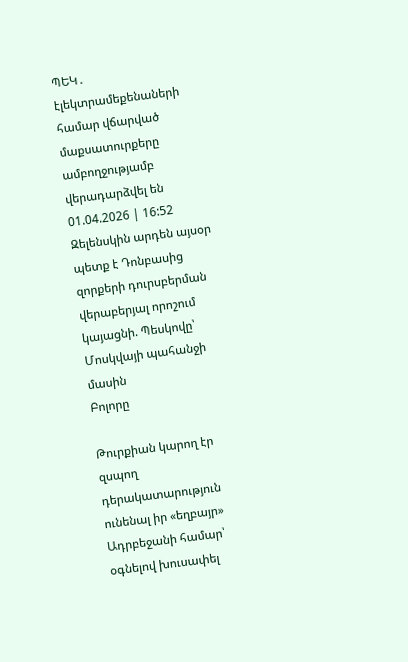ՊԵԿ․ էլեկտրամեքենաների համար վճարված մաքսատուրքերը ամբողջությամբ վերադարձվել են
01.04.2026 | 16:52
Զելենսկին արդեն այսօր պետք է Դոնբասից զորքերի դուրսբերման վերաբերյալ որոշում կայացնի. Պեսկովը՝ Մոսկվայի պահանջի մասին
Բոլորը

Թուրքիան կարող էր զսպող դերակատարություն ունենալ իր «եղբայր» Ադրբեջանի համար՝ օգնելով խուսափել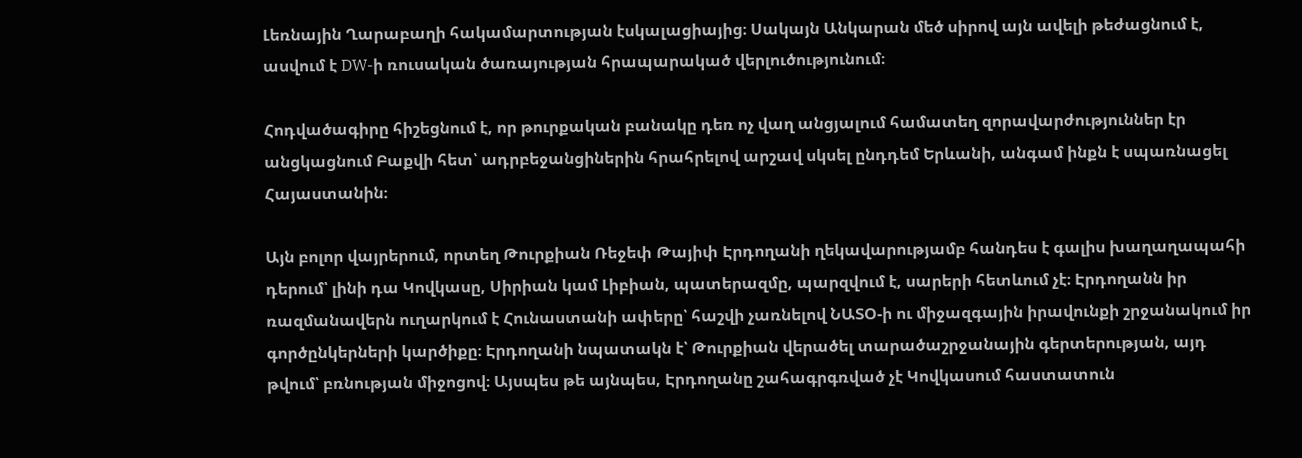Լեռնային Ղարաբաղի հակամարտության էսկալացիայից։ Սակայն Անկարան մեծ սիրով այն ավելի թեժացնում է, ասվում է DW-ի ռուսական ծառայության հրապարակած վերլուծությունում։

Հոդվածագիրը հիշեցնում է, որ թուրքական բանակը դեռ ոչ վաղ անցյալում համատեղ զորավարժություններ էր անցկացնում Բաքվի հետ՝ ադրբեջանցիներին հրահրելով արշավ սկսել ընդդեմ Երևանի, անգամ ինքն է սպառնացել Հայաստանին։

Այն բոլոր վայրերում, որտեղ Թուրքիան Ռեջեփ Թայիփ Էրդողանի ղեկավարությամբ հանդես է գալիս խաղաղապահի դերում՝ լինի դա Կովկասը, Սիրիան կամ Լիբիան, պատերազմը, պարզվում է, սարերի հետևում չէ։ Էրդողանն իր ռազմանավերն ուղարկում է Հունաստանի ափերը՝ հաշվի չառնելով ՆԱՏՕ-ի ու միջազգային իրավունքի շրջանակում իր գործընկերների կարծիքը։ Էրդողանի նպատակն է՝ Թուրքիան վերածել տարածաշրջանային գերտերության, այդ թվում՝ բռնության միջոցով։ Այսպես թե այնպես, Էրդողանը շահագրգռված չէ Կովկասում հաստատուն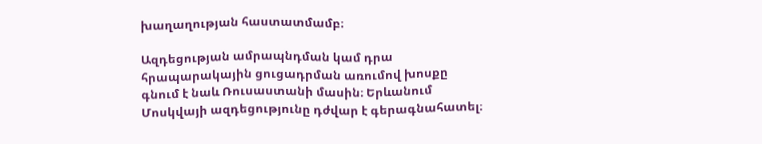խաղաղության հաստատմամբ։

Ազդեցության ամրապնդման կամ դրա հրապարակային ցուցադրման առումով խոսքը գնում է նաև Ռուսաստանի մասին։ Երևանում Մոսկվայի ազդեցությունը դժվար է գերագնահատել։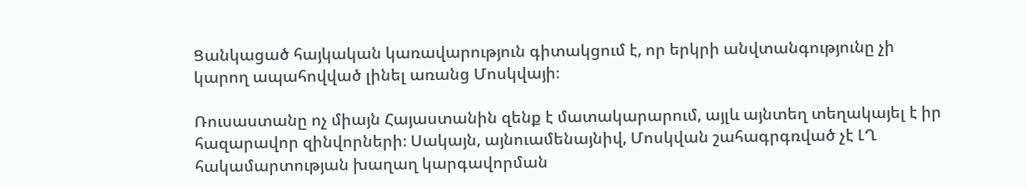Ցանկացած հայկական կառավարություն գիտակցում է, որ երկրի անվտանգությունը չի կարող ապահովված լինել առանց Մոսկվայի։

Ռուսաստանը ոչ միայն Հայաստանին զենք է մատակարարում, այլև այնտեղ տեղակայել է իր հազարավոր զինվորների։ Սակայն, այնուամենայնիվ, Մոսկվան շահագրգռված չէ ԼՂ հակամարտության խաղաղ կարգավորման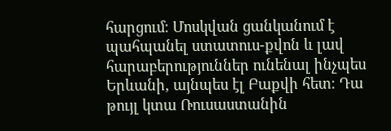հարցում։ Մոսկվան ցանկանում է պահպանել ստատուս-քվոն և լավ հարաբերություններ ունենալ ինչպես Երևանի, այնպես էլ Բաքվի հետ։ Դա թույլ կտա Ռուսաստանին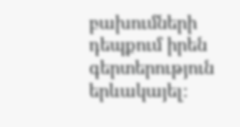բախումների դեպքում իրեն գերտերություն երևակայել։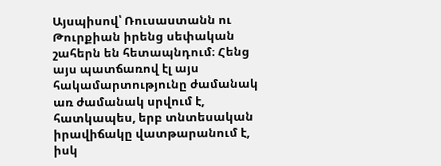Այսպիսով՝ Ռուսաստանն ու Թուրքիան իրենց սեփական շահերն են հետապնդում։ Հենց այս պատճառով էլ այս հակամարտությունը ժամանակ առ ժամանակ սրվում է, հատկապես, երբ տնտեսական իրավիճակը վատթարանում է, իսկ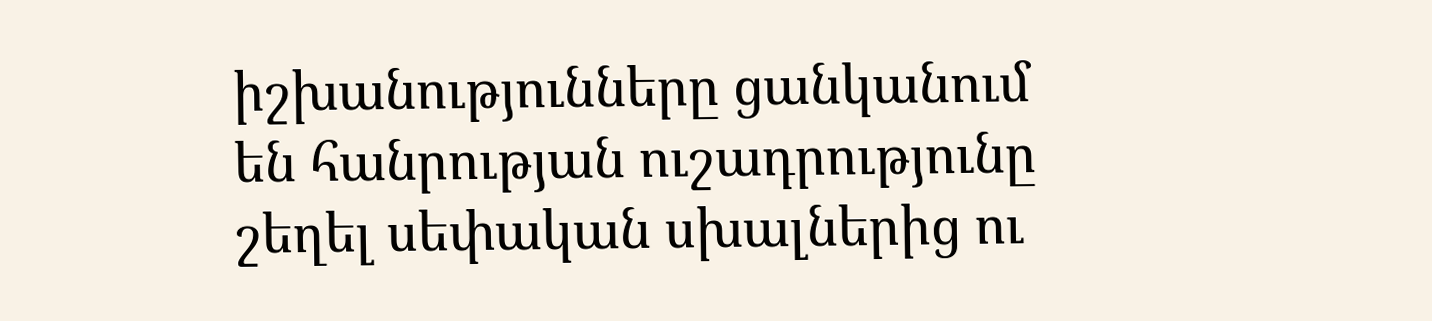իշխանությունները ցանկանում են հանրության ուշադրությունը շեղել սեփական սխալներից ու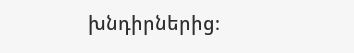խնդիրներից։